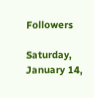Followers

Saturday, January 14,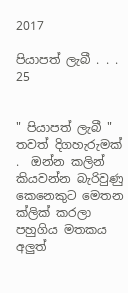2017

පියාපත් ලැබී . . . 25


" පියාපත් ලැබී " තවත් දිගහැරුමක් .  ඔන්න කලින් කියවන්න බැරිවුණු කෙනෙකුට මෙතන ක්ලික් කරලා පහුගිය මතකය අලුත්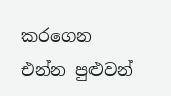කරගෙන එන්න පුළුවන්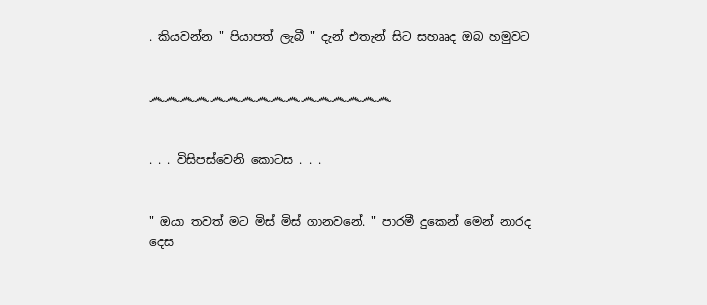. කියවන්න " පියාපත් ලැබී " දැන් එතැන් සිට සහෲද ඔබ හමුවට


෴෴෴෴෴෴෴෴෴෴෴෴෴෴෴෴


. . . විසිපස්වෙනි කොටස . . .


" ඔයා තවත් මට මිස් මිස් ගානවනේ. " පාරමී දුකෙන් මෙන් නාරද දෙස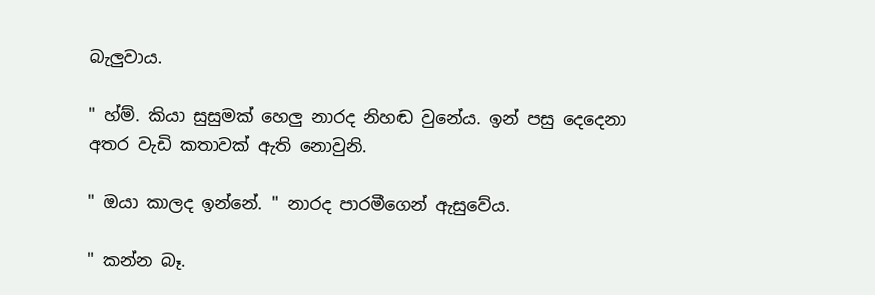බැලුවාය.

" හ්ම්. කියා සුසුමක් හෙලු නාරද නිහඬ වුනේය. ඉන් පසු දෙදෙනා අතර වැඩි කතාවක් ඇති නොවුනි.

" ඔයා කාලද ඉන්නේ. " නාරද පාරමීගෙන් ඇසුවේය.

" කන්න බෑ.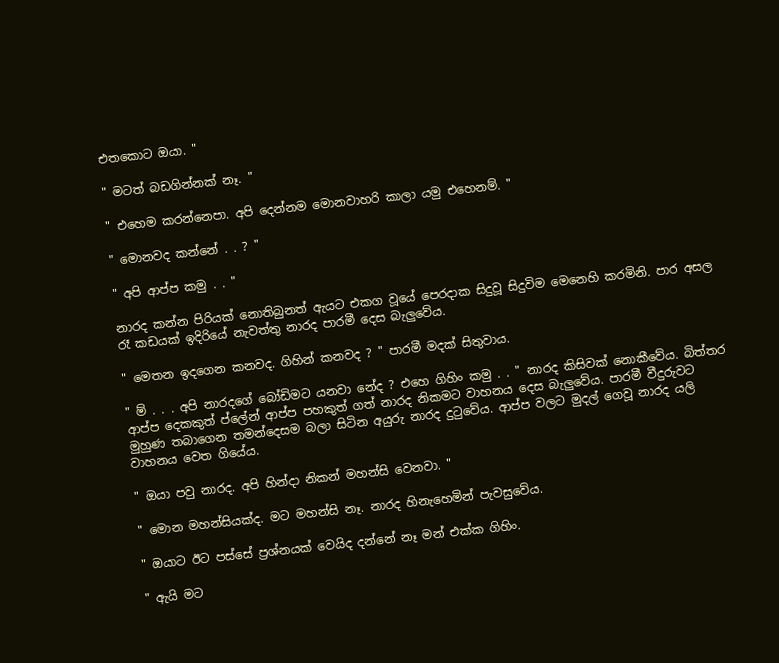එතකොට ඔයා. "

" මටත් බඩගින්නක් නෑ. "

" එහෙම කරන්නෙපා. අපි දෙන්නම මොනවාහරි කාලා යමු එහෙනම්. "

" මොනවද කන්නේ . . ? "

" අපි ආප්ප කමු . . "

නාරද කන්න පිරියක් නොතිබුනත් ඇයට එකග වූයේ පෙරදාක සිදුවූ සිදුවිම මෙනෙහි කරමිනි. පාර අසල රෑ කඩයක් ඉදිරියේ නැවත්තු නාරද පාරමී දෙස බැලුවේය.

" මෙතන ඉදගෙන කනවද. ගිහින් කනවද ? " පාරමී මදක් සිතුවාය.

" ම් . . . අපි නාරදගේ බෝඩිමට යනවා නේද ? එහෙ ගිහිං කමු . . " නාරද කිසිවක් නොකීවේය. බිත්තර ආප්ප දෙකකුත් ප්ලේන් ආප්ප පහකුත් ගත් නාරද නිකමට වාහනය දෙස බැලුවේය. පාරමී වීදුරුවට මුහුණ තබාගෙන තමන්දෙසම බලා සිටින අයුරු නාරද දුටුවේය. ආප්ප වලට මුදල් ගෙවූ නාරද යලි වාහනය වෙත ගියේය.

" ඔයා පවු නාරද. අපි හින්දා නිකන් මහන්සි වෙනවා. "

" මොන මහන්සියක්ද. මට මහන්සි නෑ. නාරද හිනැහෙමින් පැවසුවේය.

" ඔයාට ඊට පස්සේ ප්‍රශ්නයක් වෙයිද දන්නේ නෑ මන් එක්ක ගිහිං.

" ඇයි මට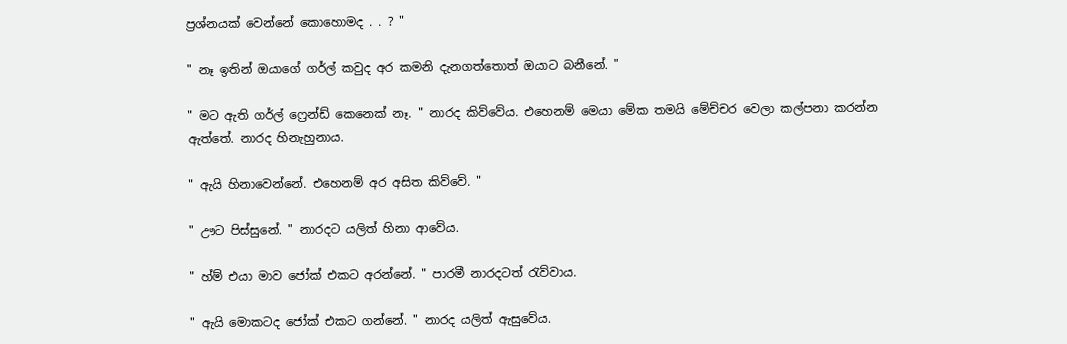ප්‍රශ්නයක් වෙන්නේ කොහොමද . . ? "

" නෑ ඉතින් ඔයාගේ ගර්ල් කවුද අර කමනි දැනගත්තොත් ඔයාට බනීනේ. "

" මට ඇති ගර්ල් ෆ්‍රෙන්ඩ් කෙනෙක් නෑ. " නාරද කිව්වේය. එහෙනම් මෙයා මේක තමයි මේච්චර වෙලා කල්පනා කරන්න ඇත්තේ. නාරද හිනැහුනාය.

" ඇයි හිනාවෙන්නේ. එහෙනම් අර අසිත කිව්වේ. "

" ඌට පිස්සුනේ. " නාරදට යලිත් හිනා ආවේය.

" හ්ම් එයා මාව ජෝක් එකට අරන්නේ. " පාරමී නාරදටත් රැව්වාය.

" ඇයි මොකටද ජෝක් එකට ගන්නේ. " නාරද යලිත් ඇසුවේය.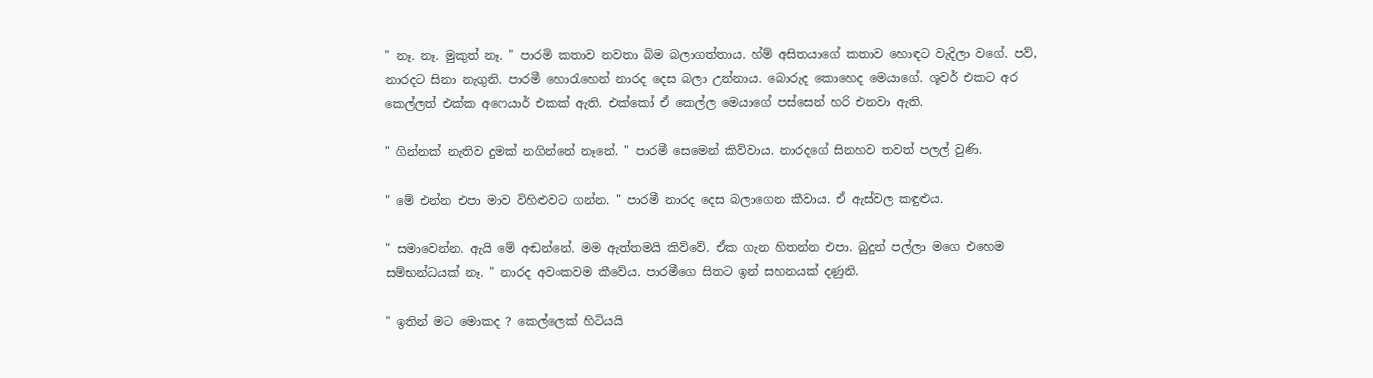" නෑ. නෑ. මුකුත් නෑ. " පාරමි කතාව නවතා බිම බලාගත්තාය. හ්ම් අසිතයාගේ කතාව හොඳට වැදිලා වගේ. පව්, නාරදට සිනා නැගුනි. පාරමී හොරැහෙන් නාරද දෙස බලා උන්නාය. බොරුද කොහෙද මෙයාගේ. ශූවර් එකට අර කෙල්ලත් එක්ක අෆෙයාර් එකක් ඇති. එක්කෝ ඒ කෙල්ල මෙයාගේ පස්සෙන් හරි එනවා ඇති.

" ගින්නක් නැතිව දුමක් නගින්නේ නෑනේ. " පාරමී සෙමෙන් කිව්වාය. නාරදගේ සිනහව තවත් පලල් වුණි.

" මේ එන්න එපා මාව විහිළුවට ගන්න. " පාරමී නාරද දෙස බලාගෙන කීවාය. ඒ ඇස්වල කඳුළුය.

" සමාවෙන්න. ඇයි මේ අඬන්නේ. මම ඇත්තමයි කිව්වේ. ඒක ගැන හිතන්න එපා. බුදුන් පල්ලා මගෙ එහෙම සම්භන්ධයක් නෑ. " නාරද අවංකවම කීවේය. පාරමීගෙ සිතට ඉන් සහනයක් දණුනි.

" ඉතින් මට මොකද ? කෙල්ලෙක් හිටියයි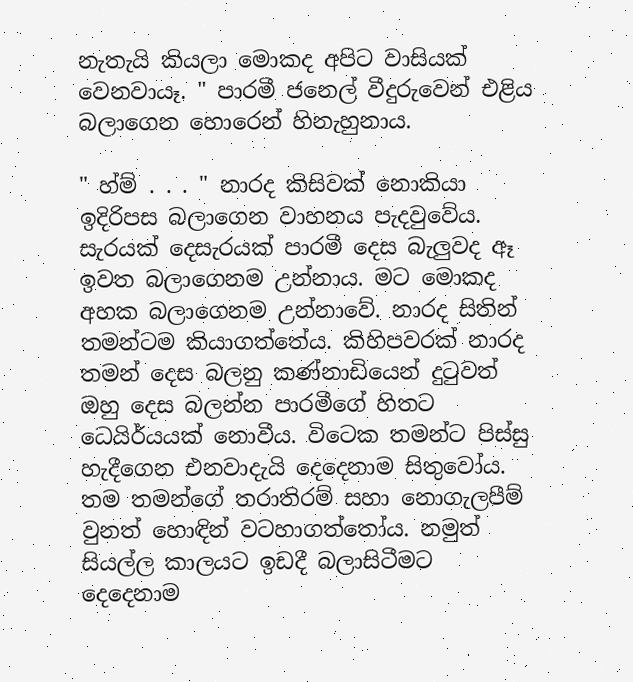නැතැයි කියලා මොකද අපිට වාසියක් වෙනවායෑ. " පාරමී ජනෙල් වීදුරුවෙන් එළිය බලාගෙන හොරෙන් හිනැහුනාය.

" හ්ම් . . . " නාරද කිසිවක් නොකියා ඉදිරිපස බලාගෙන වාහනය පැදවුවේය. සැරයක් දෙසැරයක් පාරමී දෙස බැලුවද ඈ ඉවත බලාගෙනම උන්නාය. මට මොකද අහක බලාගෙනම උන්නාවේ. නාරද සිතින් තමන්ටම කියාගත්තේය. කිහිපවරක් නාරද තමන් දෙස බලනු කණ්නාඩියෙන් දුටුවත් ඔහු දෙස බලන්න පාරමීගේ හිතට ධෙයිර්යයක් නොවීය. විටෙක තමන්ට පිස්සු හැදීගෙන එනවාදැයි දෙදෙනාම සිතුවෝය. තම තමන්ගේ තරාතිරම් සහා නොගැලපීම් වුනත් හොඳින් වටහාගත්තෝය. නමුත් සියල්ල කාලයට ඉඩදී බලාසිටීමට දෙදෙනාම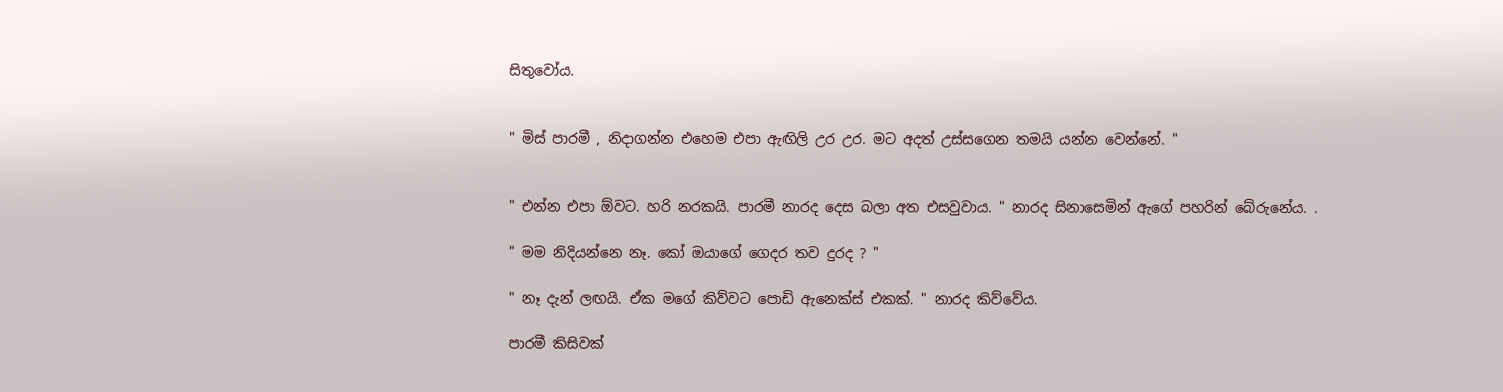සිතුවෝය.


" මිස් පාරමී , නිදාගන්න එහෙම එපා ඇඟිලි උර උර. මට අදත් උස්සගෙන තමයි යන්න වෙන්නේ. "


" එන්න එපා ඕවට. හරි නරකයි. පාරමී නාරද දෙස බලා අත එසවුවාය. " නාරද සිනාසෙමින් ඇගේ පහරින් බේරුනේය. .

" මම නිදියන්නෙ නෑ. කෝ ඔයාගේ ගෙදර තව දුරද ? "

" නෑ දැන් ලඟයි. ඒක මගේ කිව්වට පොඩි ඇනෙක්ස් එකක්. " නාරද කිව්වේය.

පාරමී කිසිවක්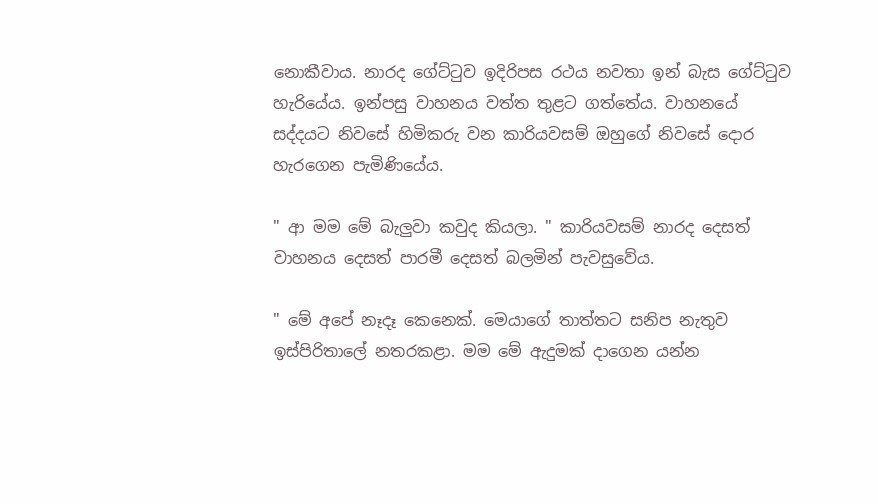නොකීවාය. නාරද ගේට්ටුව ඉදිරිපස රථය නවතා ඉන් බැස ගේට්ටුව හැරියේය. ඉන්පසු වාහනය වත්ත තුළට ගත්තේය. වාහනයේ සද්දයට නිවසේ හිමිකරු වන කාරියවසම් ඔහුගේ නිවසේ දොර හැරගෙන පැමිණියේය.

" ආ මම මේ බැලුවා කවුද කියලා. " කාරියවසම් නාරද දෙසත් වාහනය දෙසත් පාරමී දෙසත් බලමින් පැවසුවේය.

" මේ අපේ නෑදෑ කෙනෙක්. මෙයාගේ තාත්තට සනිප නැතුව ඉස්පිරිතාලේ නතරකළා. මම මේ ඇදුමක් දාගෙන යන්න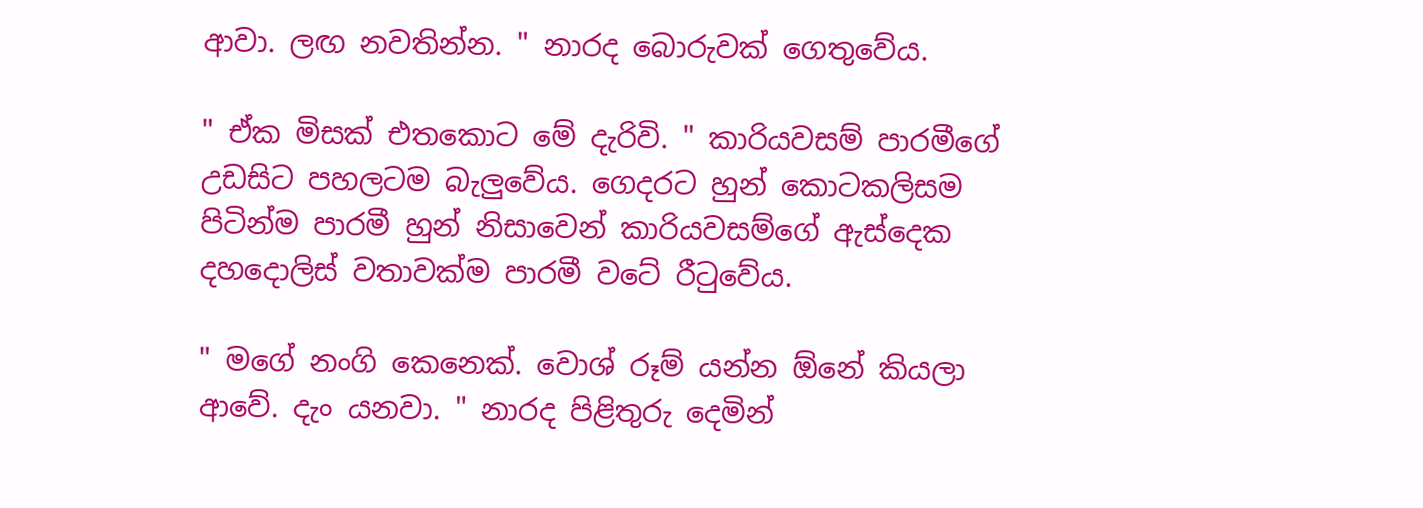ආවා. ලඟ නවතින්න. " නාරද බොරුවක් ගෙතුවේය.

" ඒක මිසක් එතකොට මේ දැරිවි. " කාරියවසම් පාරමීගේ උඩසිට පහලටම බැලුවේය. ගෙදරට හුන් කොටකලිසම පිටින්ම පාරමී හුන් නිසාවෙන් කාරියවසම්ගේ ඇස්දෙක දහදොලිස් වතාවක්ම පාරමී වටේ රීටුවේය.

" මගේ නංගි කෙනෙක්. වොශ් රූම් යන්න ඕනේ කියලා ආවේ. දැං යනවා. " නාරද පිළිතුරු දෙමින්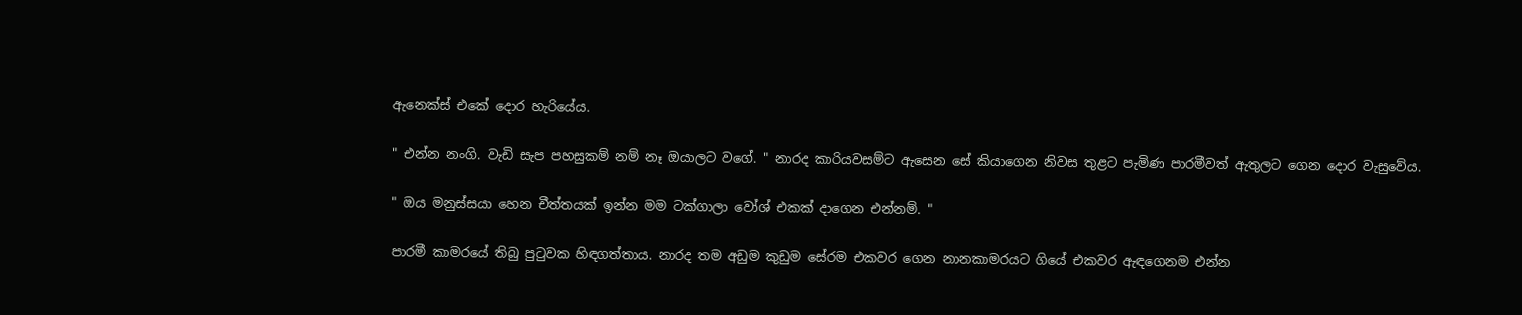ඇනෙක්ස් එකේ දොර හැරියේය.

" එන්න නංගි. වැඩි සැප පහසුකම් නම් නෑ ඔයාලට වගේ. " නාරද කාරියවසම්ට ඇසෙන සේ කියාගෙන නිවස තුළට පැමිණ පාරමීවත් ඇතුලට ගෙන දොර වැසුවේය.

" ඔය මනුස්සයා හෙන චීත්තයක් ඉන්න මම ටක්ගාලා වෝශ් එකක් දාගෙන එන්නම්. "

පාරමී කාමරයේ තිබු පුටුවක හිඳගත්තාය. නාරද තම අඩුම කුඩුම සේරම එකවර ගෙන නානකාමරයට ගියේ එකවර ඇඳගෙනම එන්න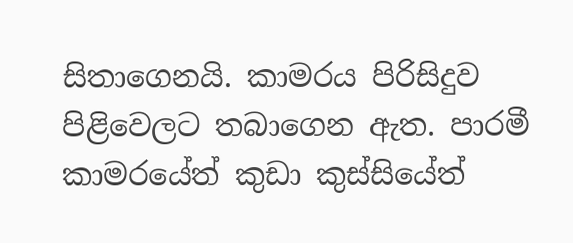සිතාගෙනයි. කාමරය පිරිසිදුව පිළිවෙලට තබාගෙන ඇත. පාරමී කාමරයේත් කුඩා කුස්සියේත්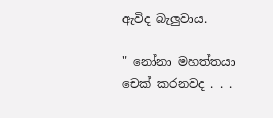ඇවිද බැලුවාය.

" නෝනා මහත්තයා චෙක් කරනවද . . .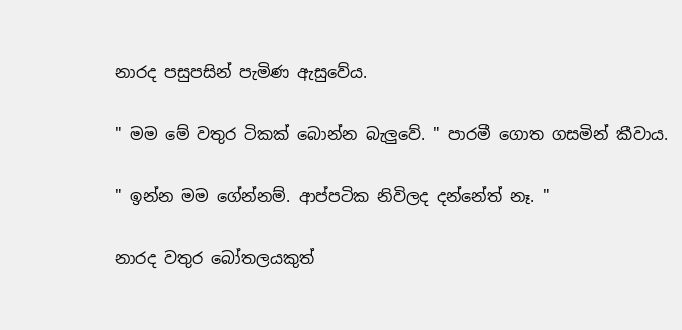නාරද පසුපසින් පැමිණ ඇසුවේය.

" මම මේ වතුර ටිකක් බොන්න බැලුවේ. " පාරමී ගොත ගසමින් කීවාය.

" ඉන්න මම ගේන්නම්. ආප්පටික නිවිලද දන්නේත් නෑ. "

නාරද වතුර බෝතලයකුත්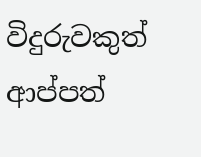විදුරුවකුත් ආප්පත්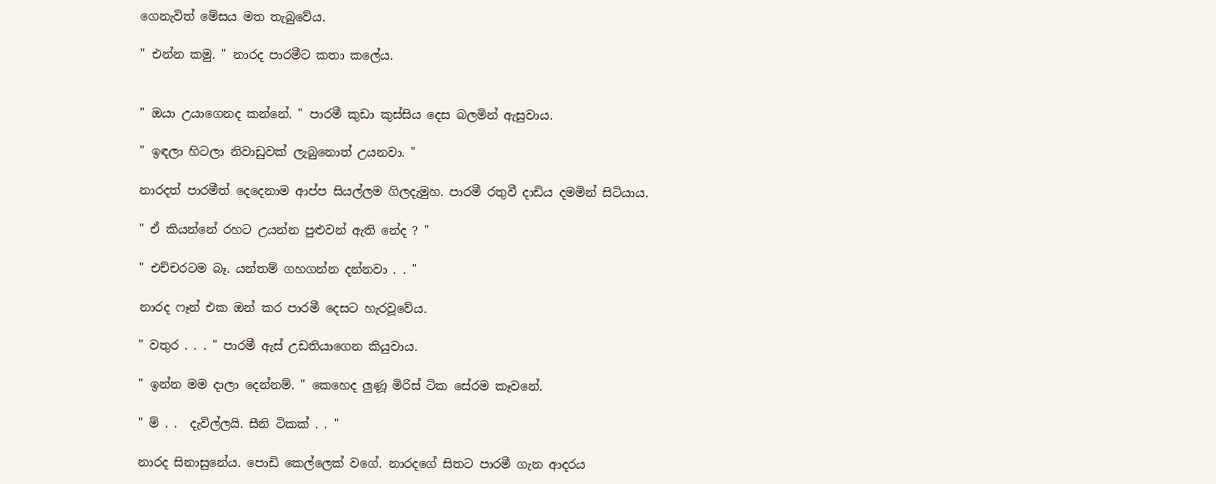ගෙනැවිත් මේසය මත තැබුවේය.

" එන්න කමු. " නාරද පාරමීට කතා කලේය.


" ඔයා උයාගෙනද කන්නේ. " පාරමී කුඩා කුස්සිය දෙස බලමින් ඇසුවාය.

" ඉඳලා හිටලා නිවාඩුවක් ලැබුනොත් උයනවා. "

නාරදත් පාරමීත් දෙදෙනාම ආප්ප සියල්ලම ගිලදැමුහ. පාරමී රතුවී දාඩිය දමමින් සිටියාය.

" ඒ කියන්නේ රහට උයන්න පුළුවන් ඇති නේද ? "

" එච්චරටම බෑ. යන්තම් ගහගන්න දන්නවා . . "

නාරද ෆෑන් එක ඔන් කර පාරමී දෙසට හැරවූවේය.

" වතුර . . . " පාරමී ඇස් උඩතියාගෙන කියුවාය.

" ඉන්න මම දාලා දෙන්නම්. " කෙහෙද ලුණූ මිරිස් ටික සේරම කෑවනේ.

" ම් . .  දැවිල්ලයි. සීනි ටිකක් . . "

නාරද සිනාසුනේය. පොඩි කෙල්ලෙක් වගේ. නාරදගේ සිතට පාරමී ගැන ආදරය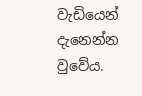වැඩියෙන් දැනෙන්න වුවේය.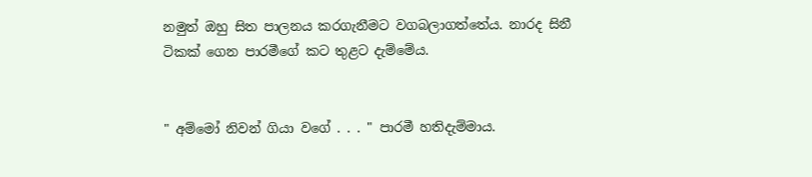නමුත් ඔහු සිත පාලනය කරගැනීමට වගබලාගත්තේය. නාරද සිනී ටිකක් ගෙන පාරමීගේ කට තුළට දැම්මේය.


" අම්මෝ නිවන් ගියා වගේ . . . " පාරමී හතිදැම්මාය.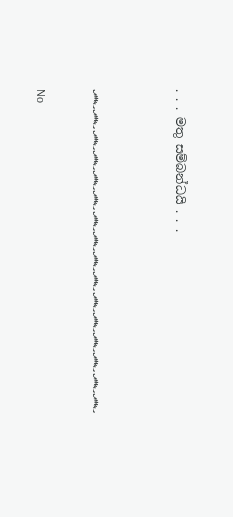. . . මතු සම්බන්ධයි . . .


෴෴෴෴෴෴෴෴෴෴෴෴෴෴෴෴

No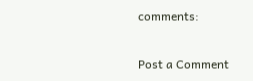comments:

Post a Comment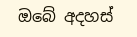ඔබේ අදහස්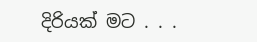දිරියක් මට . . .